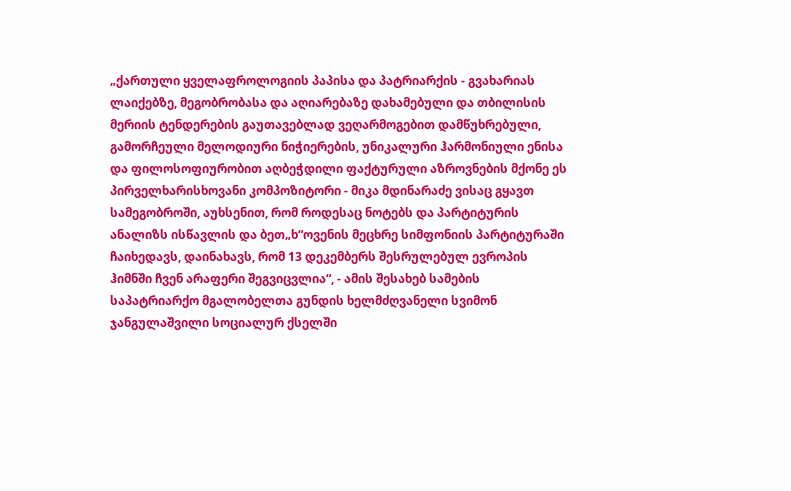„ქართული ყველაფროლოგიის პაპისა და პატრიარქის - გვახარიას ლაიქებზე, მეგობრობასა და აღიარებაზე დახამებული და თბილისის მერიის ტენდერების გაუთავებლად ვეღარმოგებით დამწუხრებული, გამორჩეული მელოდიური ნიჭიერების, უნიკალური ჰარმონიული ენისა და ფილოსოფიურობით აღბეჭდილი ფაქტურული აზროვნების მქონე ეს პირველხარისხოვანი კომპოზიტორი - მიკა მდინარაძე ვისაც გყავთ სამეგობროში, აუხსენით, რომ როდესაც ნოტებს და პარტიტურის ანალიზს ისწავლის და ბეთ„ხ“ოვენის მეცხრე სიმფონიის პარტიტურაში ჩაიხედავს, დაინახავს, რომ 13 დეკემბერს შესრულებულ ევროპის ჰიმნში ჩვენ არაფერი შეგვიცვლია“, - ამის შესახებ სამების საპატრიარქო მგალობელთა გუნდის ხელმძღვანელი სვიმონ ჯანგულაშვილი სოციალურ ქსელში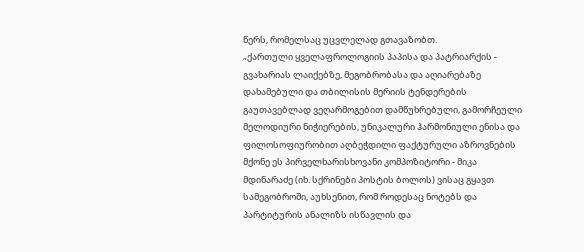წერს, რომელსაც უცვლელად გთავაზობთ.
„ქართული ყველაფროლოგიის პაპისა და პატრიარქის - გვახარიას ლაიქებზე, მეგობრობასა და აღიარებაზე დახამებული და თბილისის მერიის ტენდერების გაუთავებლად ვეღარმოგებით დამწუხრებული, გამორჩეული მელოდიური ნიჭიერების, უნიკალური ჰარმონიული ენისა და ფილოსოფიურობით აღბეჭდილი ფაქტურული აზროვნების მქონე ეს პირველხარისხოვანი კომპოზიტორი - მიკა მდინარაძე (იხ. სქრინები პოსტის ბოლოს) ვისაც გყავთ სამეგობროში, აუხსენით, რომ როდესაც ნოტებს და პარტიტურის ანალიზს ისწავლის და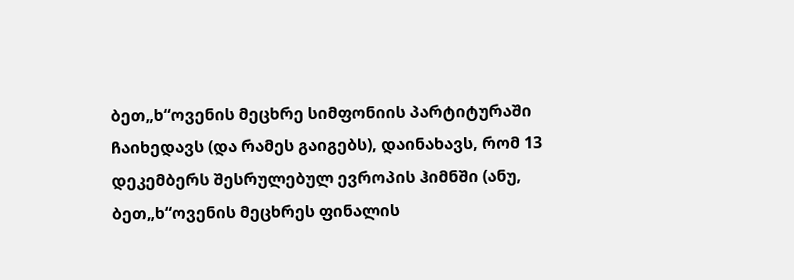ბეთ„ხ“ოვენის მეცხრე სიმფონიის პარტიტურაში ჩაიხედავს (და რამეს გაიგებს), დაინახავს, რომ 13 დეკემბერს შესრულებულ ევროპის ჰიმნში (ანუ, ბეთ„ხ“ოვენის მეცხრეს ფინალის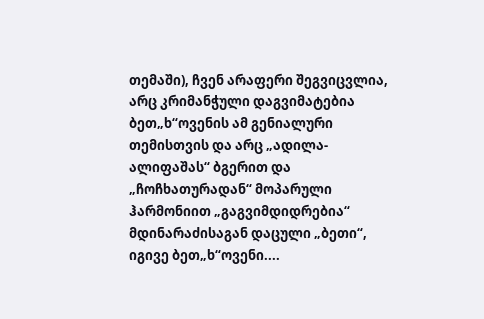თემაში), ჩვენ არაფერი შეგვიცვლია, არც კრიმანჭული დაგვიმატებია ბეთ„ხ“ოვენის ამ გენიალური თემისთვის და არც „ადილა-ალიფაშას“ ბგერით და „ჩოჩხათურადან“ მოპარული ჰარმონიით „გაგვიმდიდრებია“ მდინარაძისაგან დაცული „ბეთი“, იგივე ბეთ„ხ“ოვენი....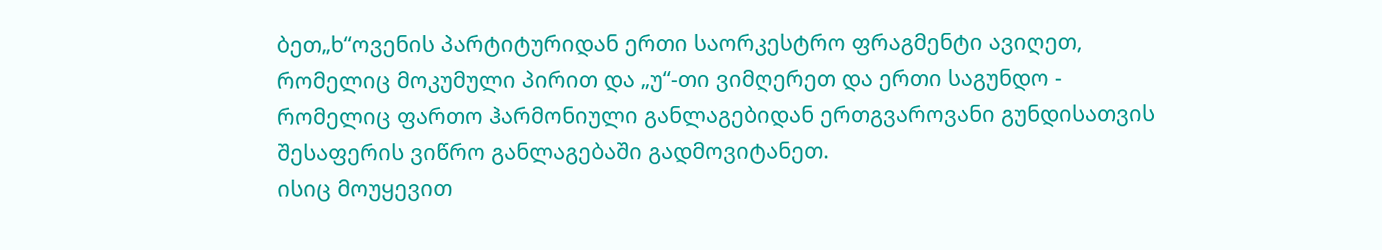ბეთ„ხ“ოვენის პარტიტურიდან ერთი საორკესტრო ფრაგმენტი ავიღეთ, რომელიც მოკუმული პირით და „უ“-თი ვიმღერეთ და ერთი საგუნდო - რომელიც ფართო ჰარმონიული განლაგებიდან ერთგვაროვანი გუნდისათვის შესაფერის ვიწრო განლაგებაში გადმოვიტანეთ.
ისიც მოუყევით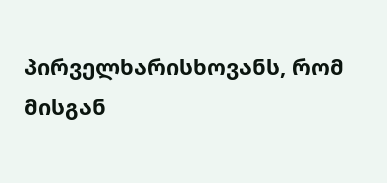პირველხარისხოვანს, რომ მისგან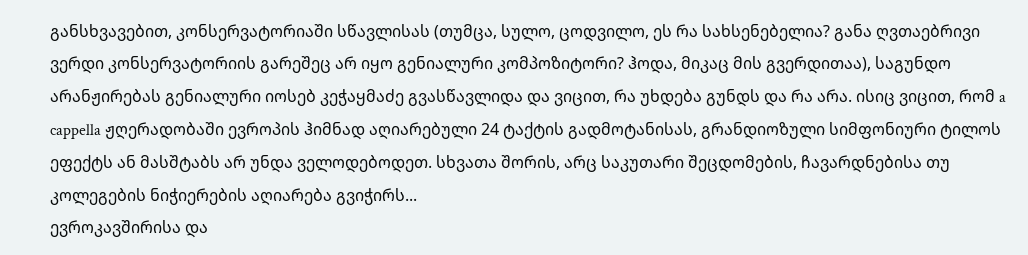განსხვავებით, კონსერვატორიაში სწავლისას (თუმცა, სულო, ცოდვილო, ეს რა სახსენებელია? განა ღვთაებრივი ვერდი კონსერვატორიის გარეშეც არ იყო გენიალური კომპოზიტორი? ჰოდა, მიკაც მის გვერდითაა), საგუნდო არანჟირებას გენიალური იოსებ კეჭაყმაძე გვასწავლიდა და ვიცით, რა უხდება გუნდს და რა არა. ისიც ვიცით, რომ a cappella ჟღერადობაში ევროპის ჰიმნად აღიარებული 24 ტაქტის გადმოტანისას, გრანდიოზული სიმფონიური ტილოს ეფექტს ან მასშტაბს არ უნდა ველოდებოდეთ. სხვათა შორის, არც საკუთარი შეცდომების, ჩავარდნებისა თუ კოლეგების ნიჭიერების აღიარება გვიჭირს...
ევროკავშირისა და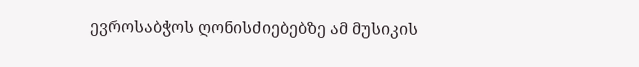ევროსაბჭოს ღონისძიებებზე ამ მუსიკის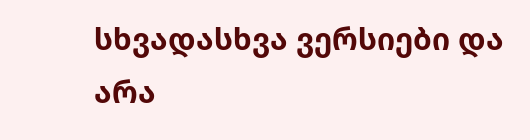სხვადასხვა ვერსიები და არა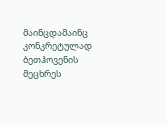მაინცდამაინც კონკრეტულად ბეთჰოვენის მეცხრეს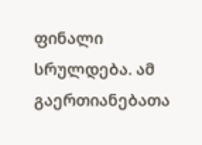ფინალი სრულდება. ამ გაერთიანებათა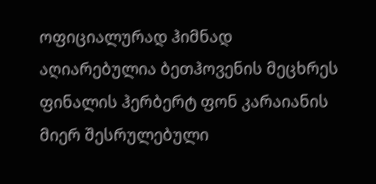ოფიციალურად ჰიმნად აღიარებულია ბეთჰოვენის მეცხრეს ფინალის ჰერბერტ ფონ კარაიანის მიერ შესრულებული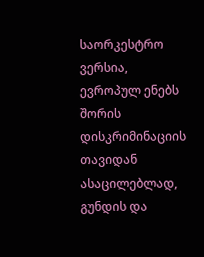საორკესტრო ვერსია, ევროპულ ენებს შორის დისკრიმინაციის თავიდან ასაცილებლად, გუნდის და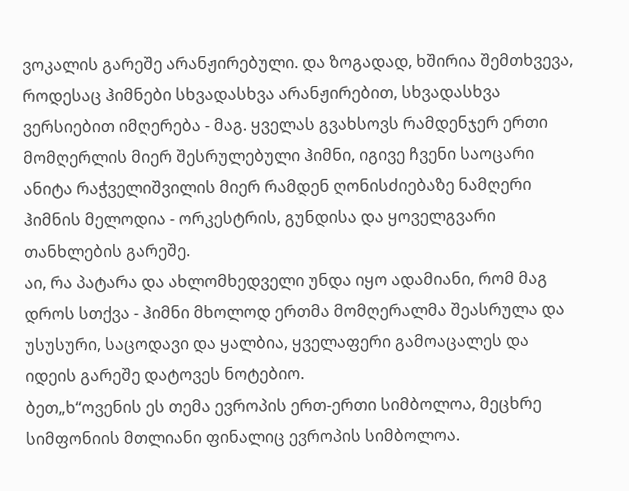ვოკალის გარეშე არანჟირებული. და ზოგადად, ხშირია შემთხვევა, როდესაც ჰიმნები სხვადასხვა არანჟირებით, სხვადასხვა ვერსიებით იმღერება - მაგ. ყველას გვახსოვს რამდენჯერ ერთი მომღერლის მიერ შესრულებული ჰიმნი, იგივე ჩვენი საოცარი ანიტა რაჭველიშვილის მიერ რამდენ ღონისძიებაზე ნამღერი ჰიმნის მელოდია - ორკესტრის, გუნდისა და ყოველგვარი თანხლების გარეშე.
აი, რა პატარა და ახლომხედველი უნდა იყო ადამიანი, რომ მაგ დროს სთქვა - ჰიმნი მხოლოდ ერთმა მომღერალმა შეასრულა და უსუსური, საცოდავი და ყალბია, ყველაფერი გამოაცალეს და იდეის გარეშე დატოვეს ნოტებიო.
ბეთ„ხ“ოვენის ეს თემა ევროპის ერთ-ერთი სიმბოლოა, მეცხრე სიმფონიის მთლიანი ფინალიც ევროპის სიმბოლოა.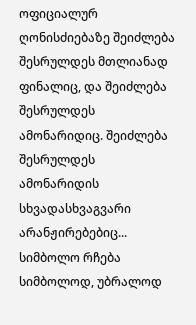ოფიციალურ ღონისძიებაზე შეიძლება შესრულდეს მთლიანად ფინალიც, და შეიძლება შესრულდეს ამონარიდიც. შეიძლება შესრულდეს ამონარიდის სხვადასხვაგვარი არანჟირებებიც... სიმბოლო რჩება სიმბოლოდ, უბრალოდ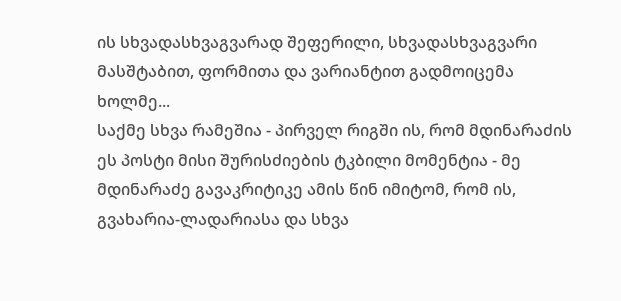ის სხვადასხვაგვარად შეფერილი, სხვადასხვაგვარი მასშტაბით, ფორმითა და ვარიანტით გადმოიცემა ხოლმე...
საქმე სხვა რამეშია - პირველ რიგში ის, რომ მდინარაძის ეს პოსტი მისი შურისძიების ტკბილი მომენტია - მე მდინარაძე გავაკრიტიკე ამის წინ იმიტომ, რომ ის, გვახარია-ლადარიასა და სხვა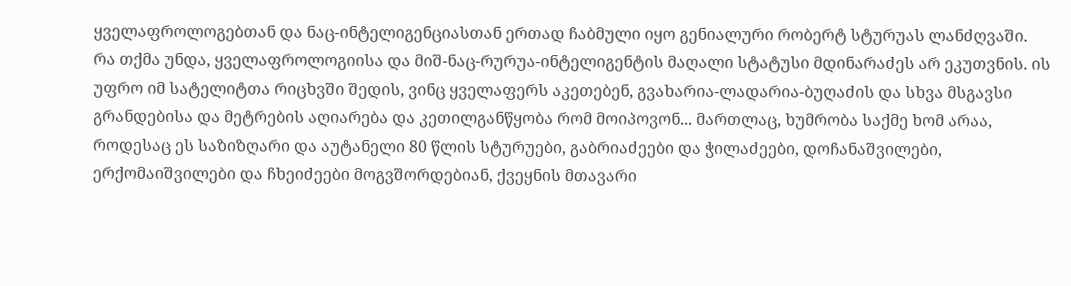ყველაფროლოგებთან და ნაც-ინტელიგენციასთან ერთად ჩაბმული იყო გენიალური რობერტ სტურუას ლანძღვაში.
რა თქმა უნდა, ყველაფროლოგიისა და მიშ-ნაც-რურუა-ინტელიგენტის მაღალი სტატუსი მდინარაძეს არ ეკუთვნის. ის უფრო იმ სატელიტთა რიცხვში შედის, ვინც ყველაფერს აკეთებენ, გვახარია-ლადარია-ბუღაძის და სხვა მსგავსი გრანდებისა და მეტრების აღიარება და კეთილგანწყობა რომ მოიპოვონ... მართლაც, ხუმრობა საქმე ხომ არაა, როდესაც ეს საზიზღარი და აუტანელი 80 წლის სტურუები, გაბრიაძეები და ჭილაძეები, დოჩანაშვილები, ერქომაიშვილები და ჩხეიძეები მოგვშორდებიან, ქვეყნის მთავარი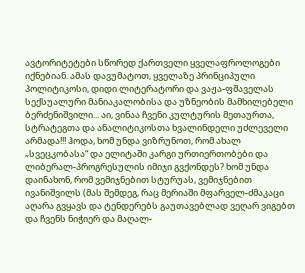ავტორიტეტები სწორედ ქართველი ყველაფროლოგები იქნებიან. ამას დავუმატოთ, ყველაზე პრინციპული პოლიტიკოსი, დიდი ლიტერატორი და ვაჟა-ფშაველას სექსუალური მანიაკალობისა და უზნეობის მამხილებელი ბერძენიშვილი... აი, ვინაა ჩვენი კულტურის მეთაურთა, სტრატეგთა და ანალიტიკოსთა ხვალინდელი უძლეველი არმადა!!! ჰოდა, ხომ უნდა ვიზრუნოთ, რომ ახალ „სვეცკობასა“ და ელიტაში კარგი ურთიერთობები და ლიბერალ-პროგრესულის იმიჯი გვქონდეს? ხომ უნდა დაინახონ, რომ ვემიჯნებით სტურუას, ვემიჯნებით ივანიშვილს (მას შემდეგ, რაც მერიაში მფარველ-ძმაკაცი აღარა გვყავს და ტენდერებს გაუთავებლად ვეღარ ვიგებთ და ჩვენს ნიჭიერ და მაღალ-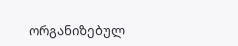ორგანიზებულ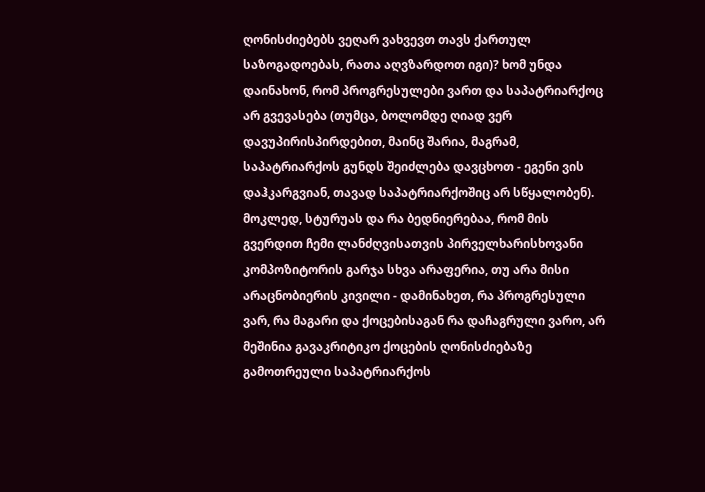ღონისძიებებს ვეღარ ვახვევთ თავს ქართულ საზოგადოებას, რათა აღვზარდოთ იგი)? ხომ უნდა დაინახონ, რომ პროგრესულები ვართ და საპატრიარქოც არ გვევასება (თუმცა, ბოლომდე ღიად ვერ დავუპირისპირდებით, მაინც შარია, მაგრამ, საპატრიარქოს გუნდს შეიძლება დავცხოთ - ეგენი ვის დაჰკარგვიან, თავად საპატრიარქოშიც არ სწყალობენ).
მოკლედ, სტურუას და რა ბედნიერებაა, რომ მის გვერდით ჩემი ლანძღვისათვის პირველხარისხოვანი კომპოზიტორის გარჯა სხვა არაფერია, თუ არა მისი არაცნობიერის კივილი - დამინახეთ, რა პროგრესული ვარ, რა მაგარი და ქოცებისაგან რა დაჩაგრული ვარო, არ მეშინია გავაკრიტიკო ქოცების ღონისძიებაზე გამოთრეული საპატრიარქოს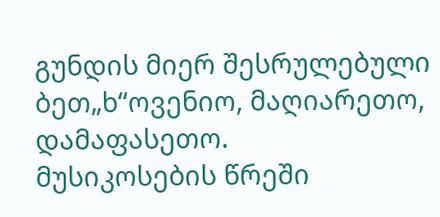გუნდის მიერ შესრულებული ბეთ„ხ“ოვენიო, მაღიარეთო, დამაფასეთო.
მუსიკოსების წრეში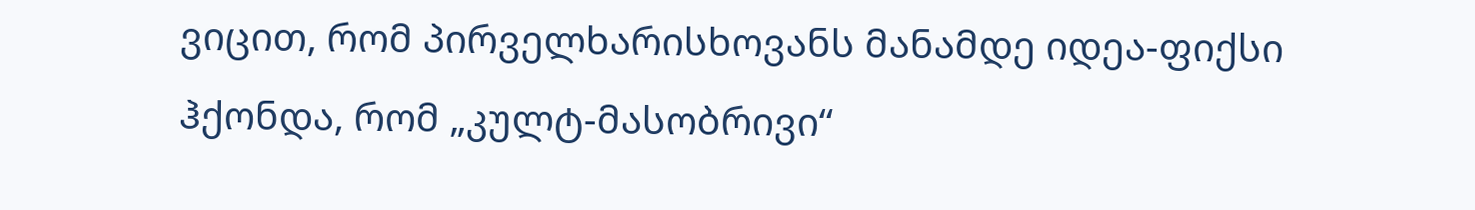ვიცით, რომ პირველხარისხოვანს მანამდე იდეა-ფიქსი ჰქონდა, რომ „კულტ-მასობრივი“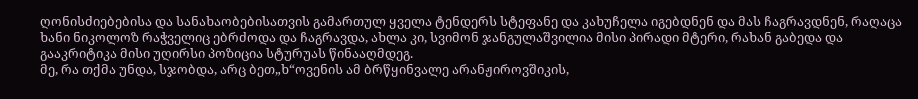ღონისძიებებისა და სანახაობებისათვის გამართულ ყველა ტენდერს სტეფანე და კახუჩელა იგებდნენ და მას ჩაგრავდნენ, რაღაცა ხანი ნიკოლოზ რაჭველიც ებრძოდა და ჩაგრავდა, ახლა კი, სვიმონ ჯანგულაშვილია მისი პირადი მტერი, რახან გაბედა და გააკრიტიკა მისი უღირსი პოზიცია სტურუას წინააღმდეგ.
მე, რა თქმა უნდა, სჯობდა, არც ბეთ„ხ“ოვენის ამ ბრწყინვალე არანჟიროვშიკის,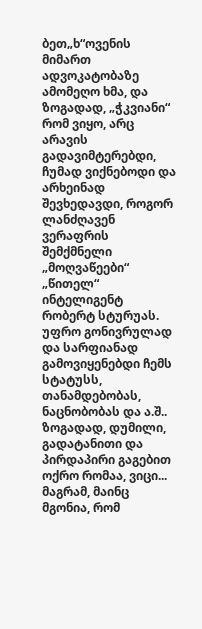ბეთ„ხ“ოვენის მიმართ ადვოკატობაზე ამომეღო ხმა, და ზოგადად, „ჭკვიანი“ რომ ვიყო, არც არავის გადავიმტერებდი, ჩუმად ვიქნებოდი და არხეინად შევხედავდი, როგორ ლანძღავენ ვერაფრის შემქმნელი „მოღვაწეები“ „წითელ“ ინტელიგენტ რობერტ სტურუას. უფრო გონივრულად და სარფიანად გამოვიყენებდი ჩემს სტატუსს, თანამდებობას, ნაცნობობას და ა.შ.. ზოგადად, დუმილი, გადატანითი და პირდაპირი გაგებით ოქრო რომაა, ვიცი...
მაგრამ, მაინც მგონია, რომ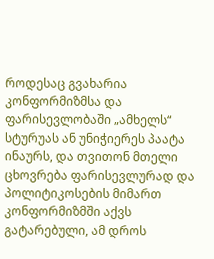როდესაც გვახარია კონფორმიზმსა და ფარისევლობაში „ამხელს“ სტურუას ან უნიჭიერეს პაატა ინაურს, და თვითონ მთელი ცხოვრება ფარისევლურად და პოლიტიკოსების მიმართ კონფორმიზმში აქვს გატარებული, ამ დროს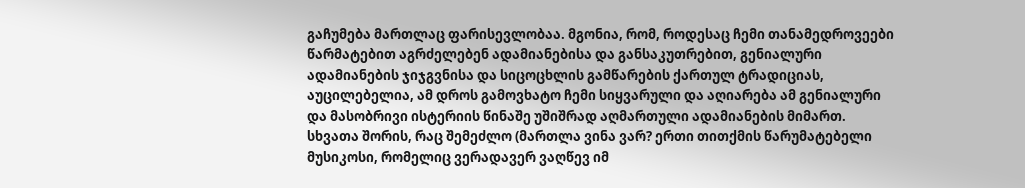გაჩუმება მართლაც ფარისევლობაა. მგონია, რომ, როდესაც ჩემი თანამედროვეები წარმატებით აგრძელებენ ადამიანებისა და განსაკუთრებით, გენიალური ადამიანების ჯიჯგვნისა და სიცოცხლის გამწარების ქართულ ტრადიციას, აუცილებელია, ამ დროს გამოვხატო ჩემი სიყვარული და აღიარება ამ გენიალური და მასობრივი ისტერიის წინაშე უშიშრად აღმართული ადამიანების მიმართ.
სხვათა შორის, რაც შემეძლო (მართლა ვინა ვარ? ერთი თითქმის წარუმატებელი მუსიკოსი, რომელიც ვერადავერ ვაღწევ იმ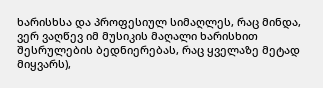ხარისხსა და პროფესიულ სიმაღლეს, რაც მინდა, ვერ ვაღწევ იმ მუსიკის მაღალი ხარისხით შესრულების ბედნიერებას, რაც ყველაზე მეტად მიყვარს),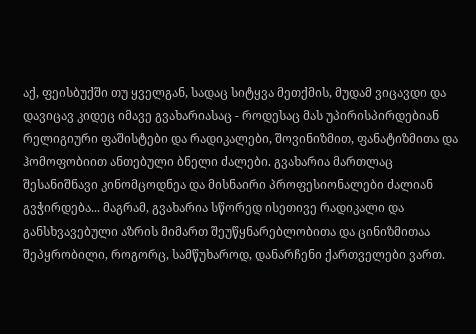აქ, ფეისბუქში თუ ყველგან, სადაც სიტყვა მეთქმის, მუდამ ვიცავდი და დავიცავ კიდეც იმავე გვახარიასაც - როდესაც მას უპირისპირდებიან რელიგიური ფაშისტები და რადიკალები, შოვინიზმით, ფანატიზმითა და ჰომოფობიით ანთებული ბნელი ძალები. გვახარია მართლაც შესანიშნავი კინომცოდნეა და მისნაირი პროფესიონალები ძალიან გვჭირდება... მაგრამ, გვახარია სწორედ ისეთივე რადიკალი და განსხვავებული აზრის მიმართ შეუწყნარებლობითა და ცინიზმითაა შეპყრობილი, როგორც, სამწუხაროდ, დანარჩენი ქართველები ვართ.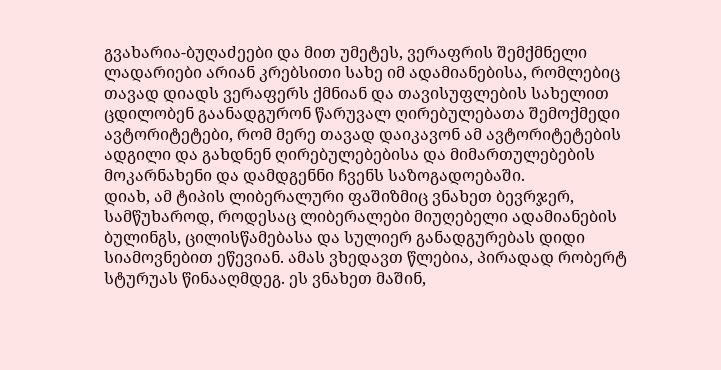გვახარია-ბუღაძეები და მით უმეტეს, ვერაფრის შემქმნელი ლადარიები არიან კრებსითი სახე იმ ადამიანებისა, რომლებიც თავად დიადს ვერაფერს ქმნიან და თავისუფლების სახელით ცდილობენ გაანადგურონ წარუვალ ღირებულებათა შემოქმედი ავტორიტეტები, რომ მერე თავად დაიკავონ ამ ავტორიტეტების ადგილი და გახდნენ ღირებულებებისა და მიმართულებების მოკარნახენი და დამდგენნი ჩვენს საზოგადოებაში.
დიახ, ამ ტიპის ლიბერალური ფაშიზმიც ვნახეთ ბევრჯერ, სამწუხაროდ, როდესაც ლიბერალები მიუღებელი ადამიანების ბულინგს, ცილისწამებასა და სულიერ განადგურებას დიდი სიამოვნებით ეწევიან. ამას ვხედავთ წლებია, პირადად რობერტ სტურუას წინააღმდეგ. ეს ვნახეთ მაშინ,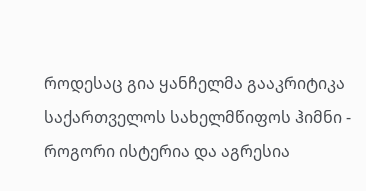როდესაც გია ყანჩელმა გააკრიტიკა საქართველოს სახელმწიფოს ჰიმნი - როგორი ისტერია და აგრესია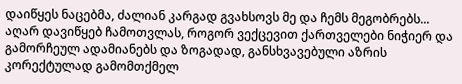დაიწყეს ნაცებმა, ძალიან კარგად გვახსოვს მე და ჩემს მეგობრებს... აღარ დავიწყებ ჩამოთვლას, როგორ ვექცევით ქართველები ნიჭიერ და გამორჩეულ ადამიანებს და ზოგადად, განსხვავებული აზრის კორექტულად გამომთქმელ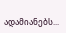ადამიანებს...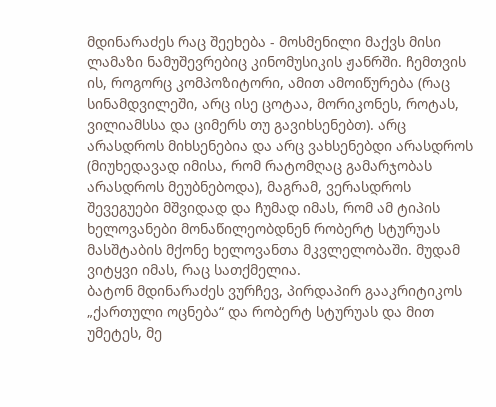მდინარაძეს რაც შეეხება - მოსმენილი მაქვს მისი ლამაზი ნამუშევრებიც კინომუსიკის ჟანრში. ჩემთვის ის, როგორც კომპოზიტორი, ამით ამოიწურება (რაც სინამდვილეში, არც ისე ცოტაა, მორიკონეს, როტას, ვილიამსსა და ციმერს თუ გავიხსენებთ). არც არასდროს მიხსენებია და არც ვახსენებდი არასდროს (მიუხედავად იმისა, რომ რატომღაც გამარჯობას არასდროს მეუბნებოდა), მაგრამ, ვერასდროს შევეგუები მშვიდად და ჩუმად იმას, რომ ამ ტიპის ხელოვანები მონაწილეობდნენ რობერტ სტურუას მასშტაბის მქონე ხელოვანთა მკვლელობაში. მუდამ ვიტყვი იმას, რაც სათქმელია.
ბატონ მდინარაძეს ვურჩევ, პირდაპირ გააკრიტიკოს „ქართული ოცნება“ და რობერტ სტურუას და მით უმეტეს, მე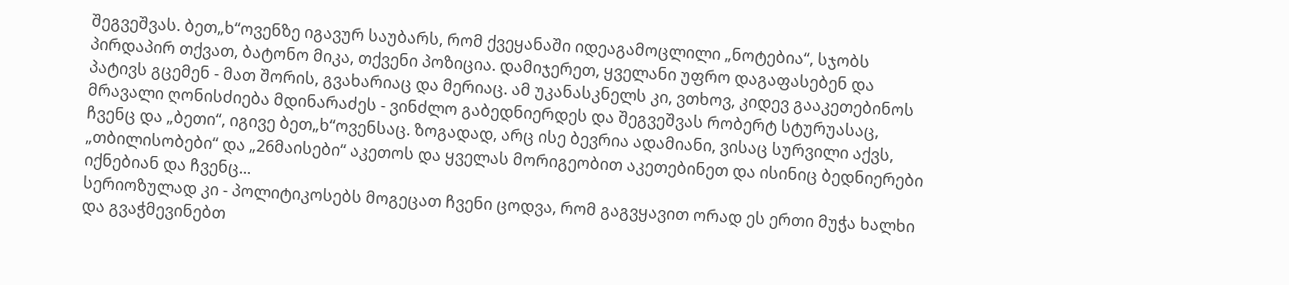შეგვეშვას. ბეთ„ხ“ოვენზე იგავურ საუბარს, რომ ქვეყანაში იდეაგამოცლილი „ნოტებია“, სჯობს პირდაპირ თქვათ, ბატონო მიკა, თქვენი პოზიცია. დამიჯერეთ, ყველანი უფრო დაგაფასებენ და პატივს გცემენ - მათ შორის, გვახარიაც და მერიაც. ამ უკანასკნელს კი, ვთხოვ, კიდევ გააკეთებინოს მრავალი ღონისძიება მდინარაძეს - ვინძლო გაბედნიერდეს და შეგვეშვას რობერტ სტურუასაც, ჩვენც და „ბეთი“, იგივე ბეთ„ხ“ოვენსაც. ზოგადად, არც ისე ბევრია ადამიანი, ვისაც სურვილი აქვს, „თბილისობები“ და „26მაისები“ აკეთოს და ყველას მორიგეობით აკეთებინეთ და ისინიც ბედნიერები იქნებიან და ჩვენც...
სერიოზულად კი - პოლიტიკოსებს მოგეცათ ჩვენი ცოდვა, რომ გაგვყავით ორად ეს ერთი მუჭა ხალხი და გვაჭმევინებთ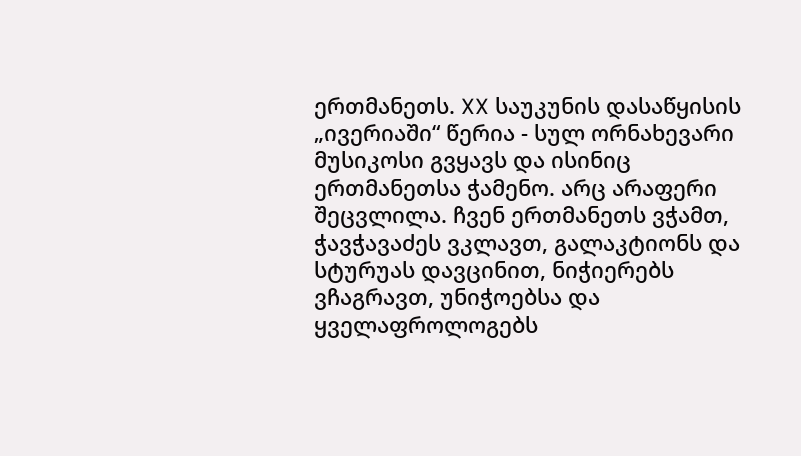ერთმანეთს. XX საუკუნის დასაწყისის „ივერიაში“ წერია - სულ ორნახევარი მუსიკოსი გვყავს და ისინიც ერთმანეთსა ჭამენო. არც არაფერი შეცვლილა. ჩვენ ერთმანეთს ვჭამთ, ჭავჭავაძეს ვკლავთ, გალაკტიონს და სტურუას დავცინით, ნიჭიერებს ვჩაგრავთ, უნიჭოებსა და ყველაფროლოგებს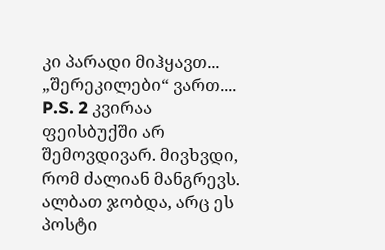კი პარადი მიჰყავთ... „შერეკილები“ ვართ....
P.S. 2 კვირაა ფეისბუქში არ შემოვდივარ. მივხვდი, რომ ძალიან მანგრევს. ალბათ ჯობდა, არც ეს პოსტი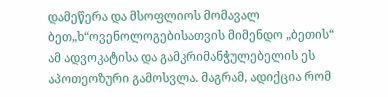დამეწერა და მსოფლიოს მომავალ ბეთ„ხ“ოვენოლოგებისათვის მიმენდო „ბეთის“ ამ ადვოკატისა და გამკრიმანჭულებელის ეს აპოთეოზური გამოსვლა. მაგრამ, ადიქცია რომ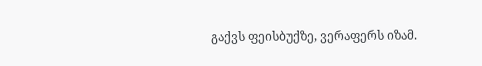გაქვს ფეისბუქზე, ვერაფერს იზამ.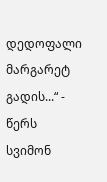დედოფალი მარგარეტ გადის...“ - წერს სვიმონ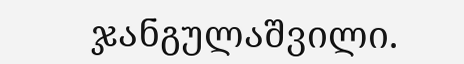ჯანგულაშვილი.